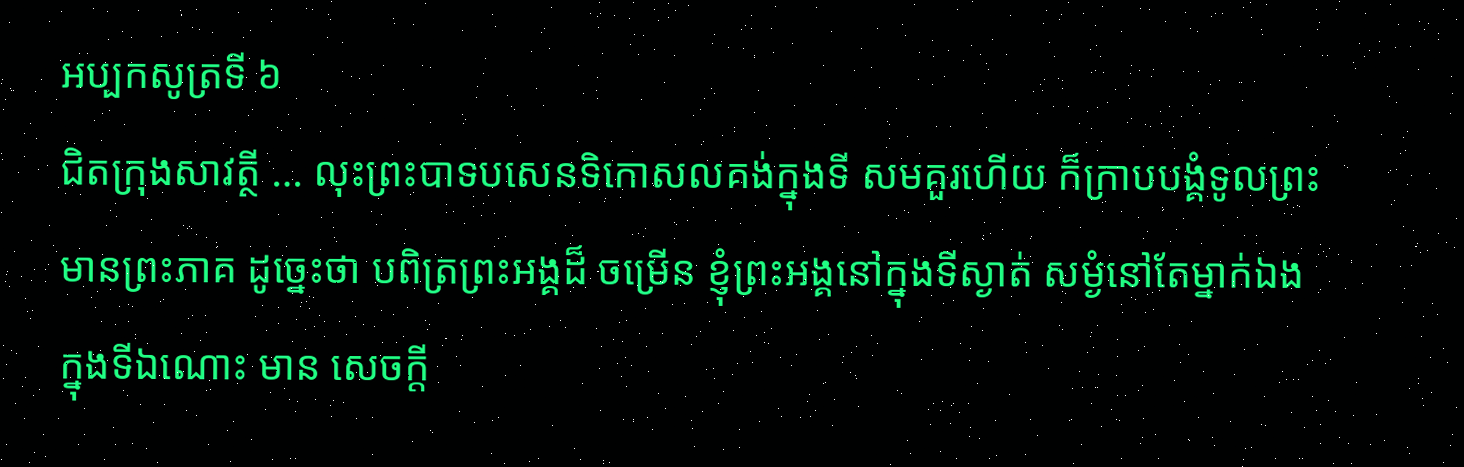អប្បកសូត្រទី ៦
ជិតក្រុងសាវត្ថី … លុះព្រះបាទបសេនទិកោសលគង់ក្នុងទី សមគួរហើយ ក៏ក្រាបបង្គំទូលព្រះមានព្រះភាគ ដូច្នេះថា បពិត្រព្រះអង្គដ៏ ចម្រើន ខ្ញុំព្រះអង្គនៅក្នុងទីស្ងាត់ សម្ងំនៅតែម្នាក់ឯង ក្នុងទីឯណោះ មាន សេចក្តី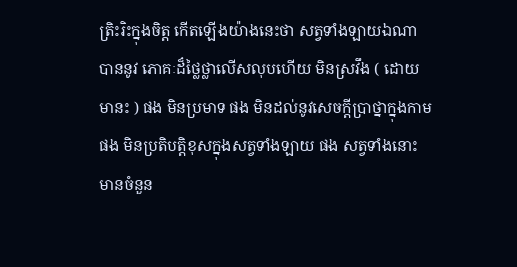ត្រិះរិះក្នុងចិត្ត កើតឡើងយ៉ាងនេះថា សត្វទាំងឡាយឯណា បាននូវ ភោគៈដ៏ថ្លៃថ្លាលើសលុបហើយ មិនស្រវឹង ( ដោយមានះ ) ផង មិនប្រមាទ ផង មិនដល់នូវសេចក្តីប្រាថ្នាក្នុងកាមផង មិនប្រតិបត្តិខុសក្នុងសត្វទាំងឡាយ ផង សត្វទាំងនោះ មានចំនួន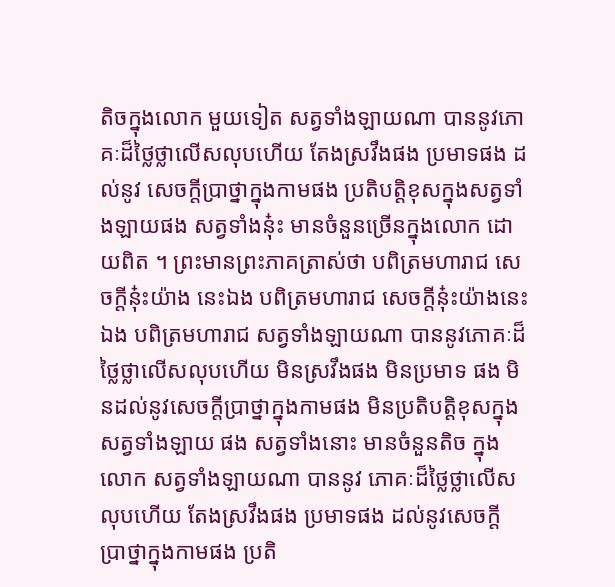តិចក្នុងលោក មួយទៀត សត្វទាំងឡាយណា បាននូវភោគៈដ៏ថ្លៃថ្លាលើសលុបហើយ តែងស្រវឹងផង ប្រមាទផង ដល់នូវ សេចក្តីប្រាថ្នាក្នុងកាមផង ប្រតិបត្តិខុសក្នុងសត្វទាំងឡាយផង សត្វទាំងនុ៎ះ មានចំនួនច្រើនក្នុងលោក ដោយពិត ។ ព្រះមានព្រះភាគត្រាស់ថា បពិត្រមហារាជ សេចក្តីនុ៎ះយ៉ាង នេះឯង បពិត្រមហារាជ សេចក្តីនុ៎ះយ៉ាងនេះឯង បពិត្រមហារាជ សត្វទាំងឡាយណា បាននូវភោគៈដ៏ថ្លៃថ្លាលើសលុបហើយ មិនស្រវឹងផង មិនប្រមាទ ផង មិនដល់នូវសេចក្តីប្រាថ្នាក្នុងកាមផង មិនប្រតិបត្តិខុសក្នុងសត្វទាំងឡាយ ផង សត្វទាំងនោះ មានចំនួនតិច ក្នុងលោក សត្វទាំងឡាយណា បាននូវ ភោគៈដ៏ថ្លៃថ្លាលើសលុបហើយ តែងស្រវឹងផង ប្រមាទផង ដល់នូវសេចក្តី ប្រាថ្នាក្នុងកាមផង ប្រតិ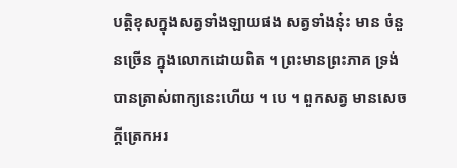បត្តិខុសក្នុងសត្វទាំងឡាយផង សត្វទាំងនុ៎ះ មាន ចំនួនច្រើន ក្នុងលោកដោយពិត ។ ព្រះមានព្រះភាគ ទ្រង់បានត្រាស់ពាក្យនេះហើយ ។ បេ ។ ពួកសត្វ មានសេចក្តីត្រេកអរ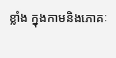ខ្លាំង ក្នុងកាមនិងភោគៈ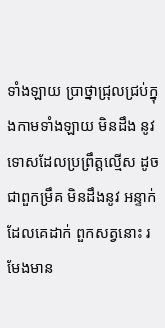ទាំងឡាយ ប្រាថ្នាជ្រុលជ្រប់ក្នុងកាមទាំងឡាយ មិនដឹង នូវទោសដែលប្រព្រឹត្តល្មើស ដូចជាពួកម្រឹគ មិនដឹងនូវ អន្ទាក់ដែលគេដាក់ ពួកសត្វនោះ រមែងមាន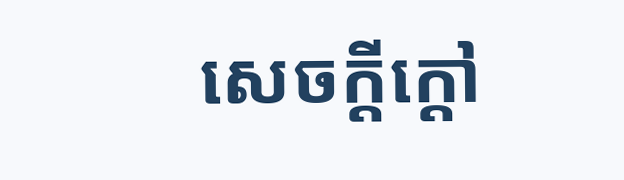សេចក្តីក្តៅ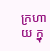ក្រហាយ ក្នុ